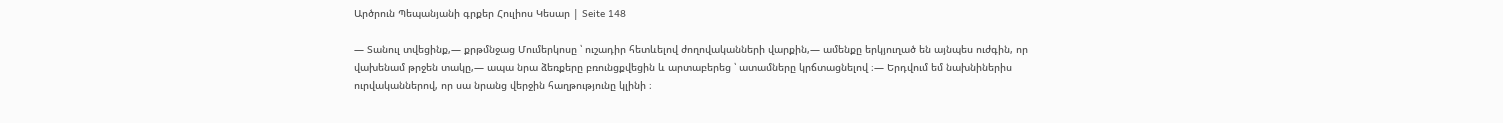Արծրուն Պեպանյանի գրքեր Հուլիոս Կեսար | Seite 148

— Տանուլ տվեցինք,— քրթմնջաց Մումերկոսը ՝ ուշադիր հետևելով ժողովականների վարքին,― ամենքը երկյուղած են այնպես ուժգին, որ վախենամ թրջեն տակը,— ապա նրա ձեռքերը բռունցքվեցին և արտաբերեց ՝ ատամները կրճտացնելով ։— Երդվում եմ նախնիներիս ուրվականներով, որ սա նրանց վերջին հաղթությունը կլինի ։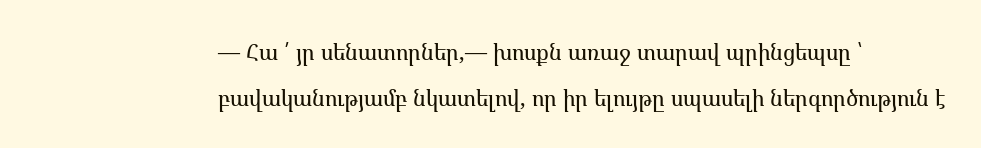— Հա ՛ յր սենատորներ,— խոսքն առաջ տարավ պրինցեպսը ՝ բավականությամբ նկատելով, որ իր ելույթը սպասելի ներգործություն է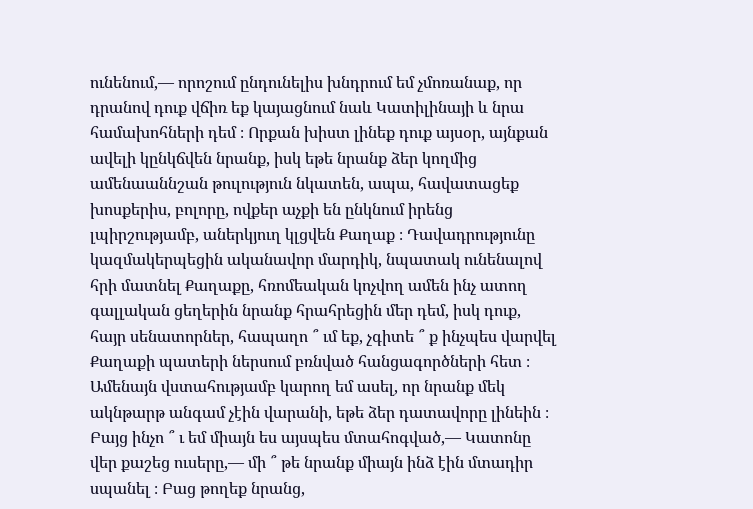ունենում,— որոշում ընդունելիս խնդրում եմ չմոռանաք, որ դրանով դուք վճիռ եք կայացնում նաև Կատիլինայի և նրա համախոհների դեմ ։ Որքան խիստ լինեք դուք այսօր, այնքան ավելի կընկճվեն նրանք, իսկ եթե նրանք ձեր կողմից ամենաաննշան թուլություն նկատեն, ապա, հավատացեք խոսքերիս, բոլորը, ովքեր աչքի են ընկնում իրենց լպիրշությամբ, աներկյուղ կլցվեն Քաղաք ։ Դավադրությունը կազմակերպեցին ականավոր մարդիկ, նպատակ ունենալով հրի մատնել Քաղաքը, հռոմեական կոչվող ամեն ինչ ատող գալլական ցեղերին նրանք հրահրեցին մեր դեմ, իսկ դուք, հայր սենատորներ, հապաղո ՞ ւմ եք, չգիտե ՞ ք ինչպես վարվել Քաղաքի պատերի ներսում բռնված հանցագործների հետ ։ Ամենայն վստահությամբ կարող եմ ասել, որ նրանք մեկ ակնթարթ անգամ չէին վարանի, եթե ձեր դատավորը լինեին ։ Բայց ինչո ՞ ւ եմ միայն ես այսպես մտահոգված,— Կատոնը վեր քաշեց ուսերը,— մի ՞ թե նրանք միայն ինձ էին մտադիր սպանել ։ Բաց թողեք նրանց,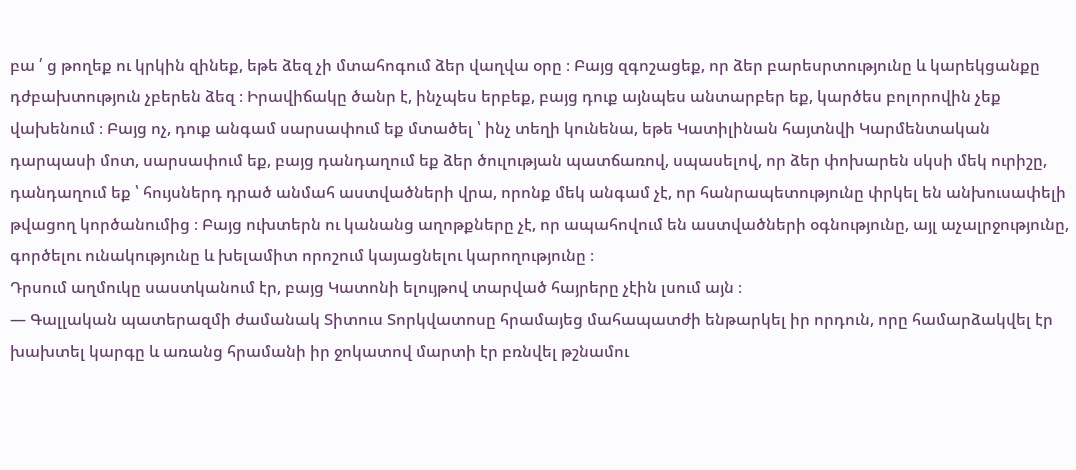բա ՛ ց թողեք ու կրկին զինեք, եթե ձեզ չի մտահոգում ձեր վաղվա օրը ։ Բայց զգոշացեք, որ ձեր բարեսրտությունը և կարեկցանքը դժբախտություն չբերեն ձեզ ։ Իրավիճակը ծանր է, ինչպես երբեք, բայց դուք այնպես անտարբեր եք, կարծես բոլորովին չեք վախենում ։ Բայց ոչ, դուք անգամ սարսափում եք մտածել ՝ ինչ տեղի կունենա, եթե Կատիլինան հայտնվի Կարմենտական դարպասի մոտ, սարսափում եք, բայց դանդաղում եք ձեր ծուլության պատճառով, սպասելով, որ ձեր փոխարեն սկսի մեկ ուրիշը, դանդաղում եք ՝ հույսներդ դրած անմահ աստվածների վրա, որոնք մեկ անգամ չէ, որ հանրապետությունը փրկել են անխուսափելի թվացող կործանումից ։ Բայց ուխտերն ու կանանց աղոթքները չէ, որ ապահովում են աստվածների օգնությունը, այլ աչալրջությունը, գործելու ունակությունը և խելամիտ որոշում կայացնելու կարողությունը ։
Դրսում աղմուկը սաստկանում էր, բայց Կատոնի ելույթով տարված հայրերը չէին լսում այն ։
— Գալլական պատերազմի ժամանակ Տիտուս Տորկվատոսը հրամայեց մահապատժի ենթարկել իր որդուն, որը համարձակվել էր խախտել կարգը և առանց հրամանի իր ջոկատով մարտի էր բռնվել թշնամու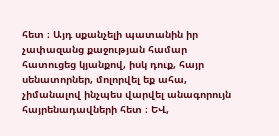հետ ։ Այդ սքանչելի պատանին իր չափազանց քաջության համար հատուցեց կյանքով, իսկ դուք, հայր սենատորներ, մոլորվել եք ահա, չիմանալով ինչպես վարվել անագորույն հայրենադավների հետ ։ ԵՎ,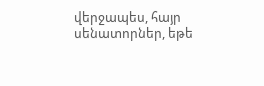վերջապես, հայր սենատորներ, եթե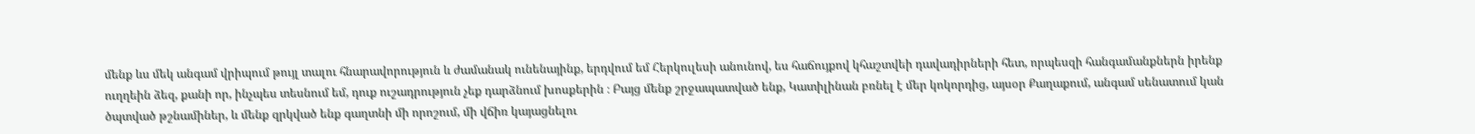մենք ևս մեկ անգամ վրիպում թույլ տալու հնարավորություն և ժամանակ ունենայինք, երդվում եմ Հերկուլեսի անունով, ես հաճույքով կհաշտվեի դավադիրների հետ, որպեսզի հանգամանքներն իրենք ուղղեին ձեզ, քանի որ, ինչպես տեսնում եմ, դուք ուշադրություն չեք դարձնում խոսքերին ։ Բայց մենք շրջապատված ենք, Կատիլինան բռնել է մեր կոկորդից, այսօր Քաղաքում, անգամ սենատում կան ծպտված թշնամիներ, և մենք զրկված ենք գաղտնի մի որոշում, մի վճիռ կայացնելու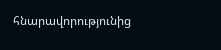հնարավորությունից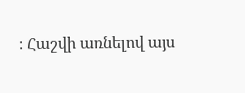։ Հաշվի առնելով այս